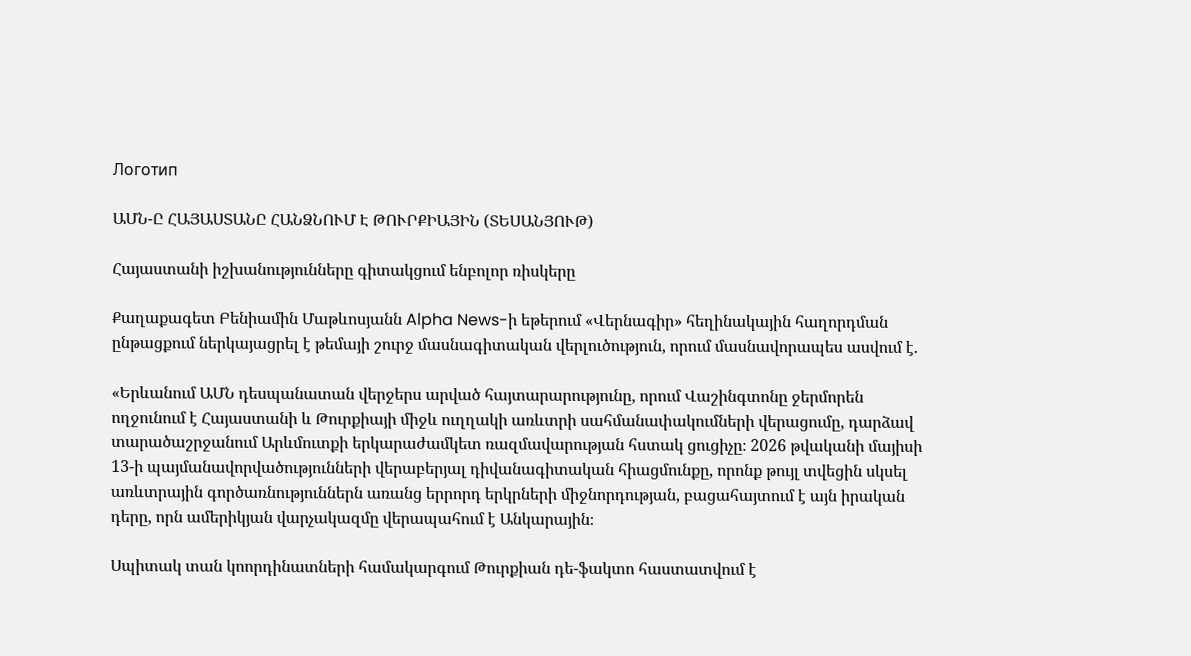Логотип

ԱՄՆ-Ը ՀԱՅԱՍՏԱՆԸ ՀԱՆՁՆՈՒՄ Է ԹՈՒՐՔԻԱՅԻՆ (ՏԵՍԱՆՅՈՒԹ)

Հայաստանի իշխանությունները գիտակցում ենբոլոր ռիսկերը

Քաղաքագետ Բենիամին Մաթևոսյանն Alpha News-ի եթերում «Վերնագիր» հեղինակային հաղորդման ընթացքում ներկայացրել է թեմայի շուրջ մասնագիտական վերլուծություն, որում մասնավորապես ասվում է.

«Երևանում ԱՄՆ դեսպանատան վերջերս արված հայտարարությունը, որում Վաշինգտոնը ջերմորեն ողջունում է Հայաստանի և Թուրքիայի միջև ուղղակի առևտրի սահմանափակումների վերացումը, դարձավ տարածաշրջանում Արևմուտքի երկարաժամկետ ռազմավարության հստակ ցուցիչը։ 2026 թվականի մայիսի 13-ի պայմանավորվածությունների վերաբերյալ դիվանագիտական հիացմունքը, որոնք թույլ տվեցին սկսել առևտրային գործառնություններն առանց երրորդ երկրների միջնորդության, բացահայտում է այն իրական դերը, որն ամերիկյան վարչակազմը վերապահում է Անկարային։

Սպիտակ տան կոորդինատների համակարգում Թուրքիան դե-ֆակտո հաստատվում է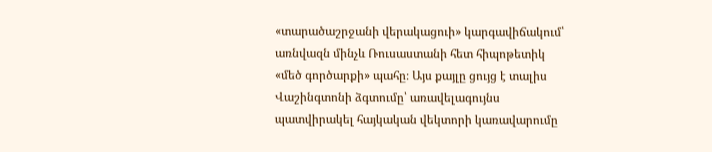«տարածաշրջանի վերակացուի» կարգավիճակում՝ առնվազն մինչև Ռուսաստանի հետ հիպոթետիկ «մեծ գործարքի» պահը։ Այս քայլը ցույց է տալիս Վաշինգտոնի ձգտումը՝ առավելագույնս պատվիրակել հայկական վեկտորի կառավարումը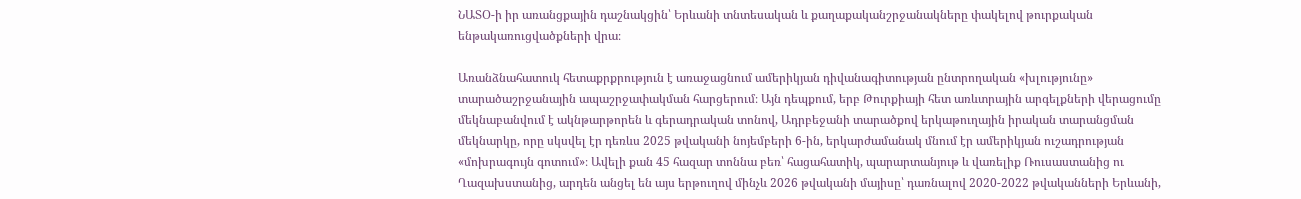ՆԱՏՕ-ի իր առանցքային դաշնակցին՝ Երևանի տնտեսական և քաղաքականշրջանակները փակելով թուրքական ենթակառուցվածքների վրա։

Առանձնահատուկ հետաքրքրություն է առաջացնում ամերիկյան դիվանագիտության ընտրողական «խլությունը» տարածաշրջանային ապաշրջափակման հարցերում։ Այն դեպքում, երբ Թուրքիայի հետ առևտրային արգելքների վերացումը մեկնաբանվում է ակնթարթորեն և գերադրական տոնով, Ադրբեջանի տարածքով երկաթուղային իրական տարանցման մեկնարկը, որը սկսվել էր դեռևս 2025 թվականի նոյեմբերի 6-ին, երկարժամանակ մնում էր ամերիկյան ուշադրության «մոխրագույն գոտում»։ Ավելի քան 45 հազար տոննա բեռ՝ հացահատիկ, պարարտանյութ և վառելիք Ռուսաստանից ու Ղազախստանից, արդեն անցել են այս երթուղով մինչև 2026 թվականի մայիսը՝ դառնալով 2020-2022 թվականների Երևանի,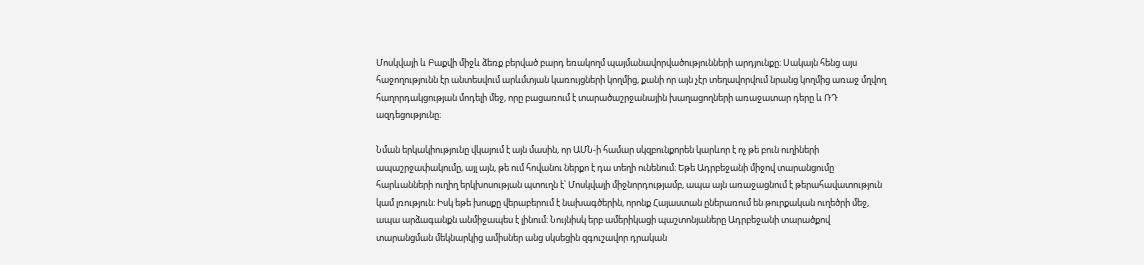Մոսկվայի և Բաքվի միջև ձեռք բերված բարդ եռակողմ պայմանավորվածությունների արդյունքը։ Սակայն հենց այս հաջողությունն էր անտեսվում արևմտյան կառույցների կողմից, քանի որ այն չէր տեղավորվում նրանց կողմից առաջ մղվող հաղորդակցության մոդելի մեջ, որը բացառում է տարածաշրջանային խաղացողների առաջատար դերը և ՌԴ ազդեցությունը։

Նման երկակիությունը վկայում է այն մասին, որ ԱՄՆ-ի համար սկզբունքորեն կարևոր է ոչ թե բուն ուղիների ապաշրջափակումը, այլ այն, թե ում հովանու ներքո է դա տեղի ունենում։ Եթե Ադրբեջանի միջով տարանցումը հարևանների ուղիղ երկխոսության պտուղն է՝ Մոսկվայի միջնորդությամբ, ապա այն առաջացնում է թերահավատություն կամ լռություն։ Իսկ եթե խոսքը վերաբերում է նախագծերին, որոնք Հայաստան ըներառում են թուրքական ուղեծրի մեջ, ապա արձագանքն անմիջապես է լինում։ Նույնիսկ երբ ամերիկացի պաշտոնյաները Ադրբեջանի տարածքով տարանցման մեկնարկից ամիսներ անց սկսեցին զգուշավոր դրական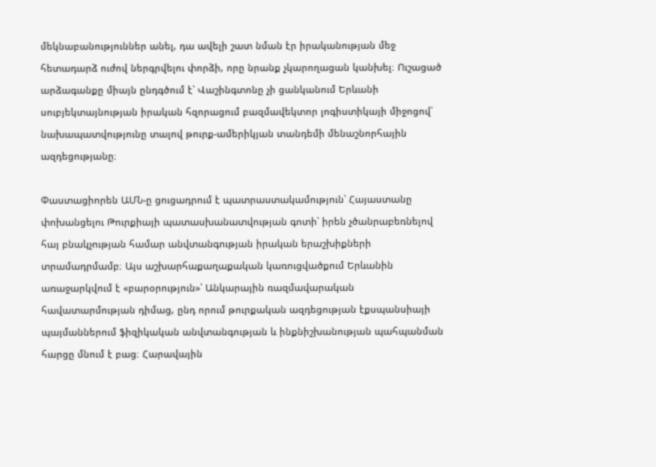մեկնաբանություններ անել, դա ավելի շատ նման էր իրականության մեջ հետադարձ ուժով ներգրվելու փորձի, որը նրանք չկարողացան կանխել։ Ուշացած արձագանքը միայն ընդգծում է՝ Վաշինգտոնը չի ցանկանում Երևանի սուբյեկտայնության իրական հզորացում բազմավեկտոր լոգիստիկայի միջոցով՝ նախապատվությունը տալով թուրք-ամերիկյան տանդեմի մենաշնորհային ազդեցությանը։

Փաստացիորեն ԱՄՆ-ը ցուցադրում է պատրաստակամություն՝ Հայաստանը փոխանցելու Թուրքիայի պատասխանատվության գոտի՝ իրեն չծանրաբեռնելով հայ բնակչության համար անվտանգության իրական երաշխիքների տրամադրմամբ։ Այս աշխարհաքաղաքական կառուցվածքում Երևանին առաջարկվում է «բարօրություն»՝ Անկարային ռազմավարական հավատարմության դիմաց, ընդ որում թուրքական ազդեցության էքսպանսիայի պայմաններում ֆիզիկական անվտանգության և ինքնիշխանության պահպանման հարցը մնում է բաց։ Հարավային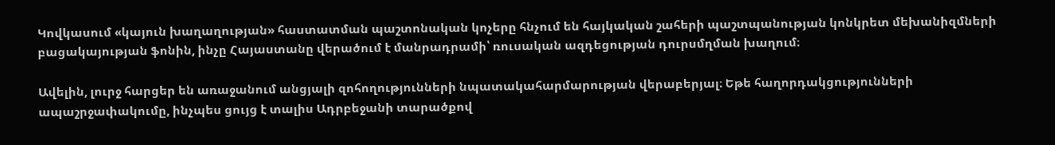Կովկասում «կայուն խաղաղության» հաստատման պաշտոնական կոչերը հնչում են հայկական շահերի պաշտպանության կոնկրետ մեխանիզմների բացակայության ֆոնին, ինչը Հայաստանը վերածում է մանրադրամի՝ ռուսական ազդեցության դուրսմղման խաղում։

Ավելին, լուրջ հարցեր են առաջանում անցյալի զոհողությունների նպատակահարմարության վերաբերյալ։ Եթե հաղորդակցությունների ապաշրջափակումը, ինչպես ցույց է տալիս Ադրբեջանի տարածքով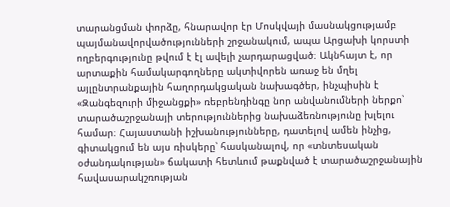տարանցման փորձը, հնարավոր էր Մոսկվայի մասնակցությամբ պայմանավորվածությունների շրջանակում, ապա Արցախի կորստի ողբերգությունը թվում է էլ ավելի չարդարացված։ Ակնհայտ է, որ արտաքին համակարգողները ակտիվորեն առաջ են մղել այլընտրանքային հաղորդակցական նախագծեր, ինչպիսին է «Զանգեզուրի միջանցքի» ռեբրենդինգը նոր անվանումների ներքո՝ տարածաշրջանայի տերություններից նախաձեռնությունը խլելու համար։ Հայաստանի իշխանությունները, դատելով ամեն ինչից, գիտակցում են այս ռիսկերը՝ հասկանալով, որ «տնտեսական օժանդակության» ճակատի հետևում թաքնված է տարածաշրջանային հավասարակշռության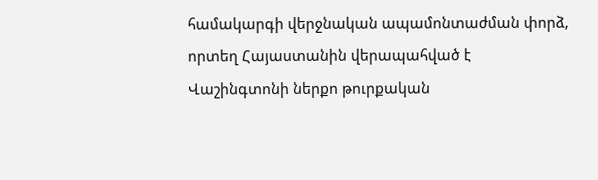համակարգի վերջնական ապամոնտաժման փորձ, որտեղ Հայաստանին վերապահված է Վաշինգտոնի ներքո թուրքական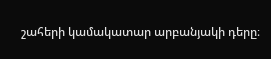շահերի կամակատար արբանյակի դերը։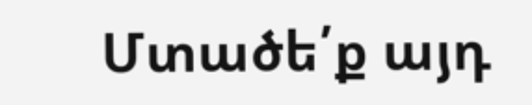Մտածե՛ք այդ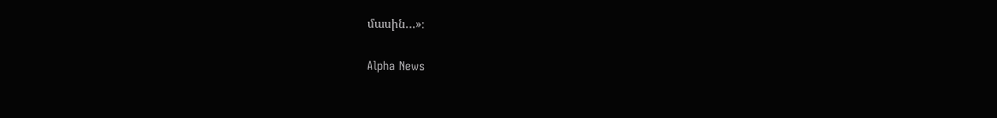մասին…»։

Alpha News